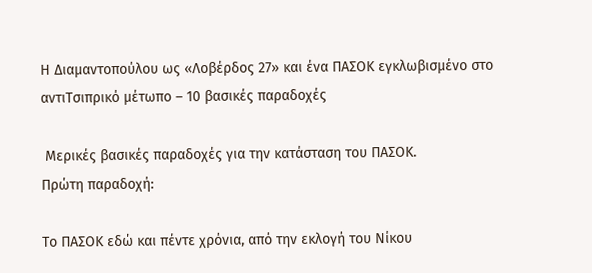Η Διαμαντοπούλου ως «Λοβέρδος 27» και ένα ΠΑΣΟΚ εγκλωβισμένο στο αντιΤσιπρικό μέτωπο – 10 βασικές παραδοχές

 Μερικές βασικές παραδοχές για την κατάσταση του ΠΑΣΟΚ.
Πρώτη παραδοχή:

Το ΠΑΣΟΚ εδώ και πέντε χρόνια, από την εκλογή του Νίκου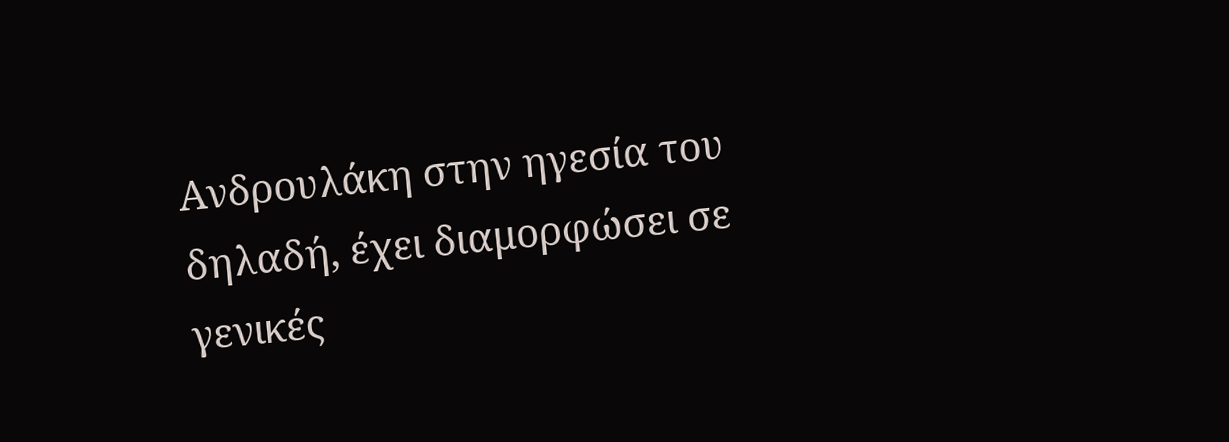Ανδρουλάκη στην ηγεσία του δηλαδή, έχει διαμορφώσει σε γενικές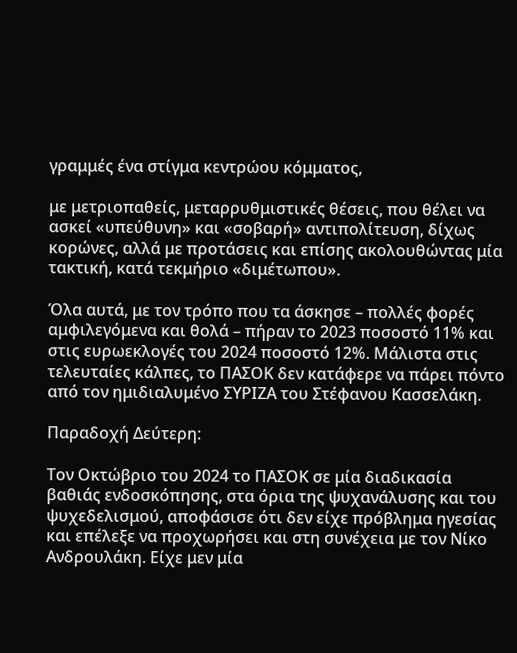γραμμές ένα στίγμα κεντρώου κόμματος,

με μετριοπαθείς, μεταρρυθμιστικές θέσεις, που θέλει να ασκεί «υπεύθυνη» και «σοβαρή» αντιπολίτευση, δίχως κορώνες, αλλά με προτάσεις και επίσης ακολουθώντας μία τακτική, κατά τεκμήριο «διμέτωπου».

Όλα αυτά, με τον τρόπο που τα άσκησε – πολλές φορές αμφιλεγόμενα και θολά – πήραν το 2023 ποσοστό 11% και στις ευρωεκλογές του 2024 ποσοστό 12%. Μάλιστα στις τελευταίες κάλπες, το ΠΑΣΟΚ δεν κατάφερε να πάρει πόντο από τον ημιδιαλυμένο ΣΥΡΙΖΑ του Στέφανου Κασσελάκη.

Παραδοχή Δεύτερη:

Τον Οκτώβριο του 2024 το ΠΑΣΟΚ σε μία διαδικασία βαθιάς ενδοσκόπησης, στα όρια της ψυχανάλυσης και του ψυχεδελισμού, αποφάσισε ότι δεν είχε πρόβλημα ηγεσίας και επέλεξε να προχωρήσει και στη συνέχεια με τον Νίκο Ανδρουλάκη. Είχε μεν μία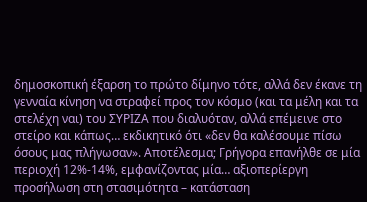δημοσκοπική έξαρση το πρώτο δίμηνο τότε, αλλά δεν έκανε τη γενναία κίνηση να στραφεί προς τον κόσμο (και τα μέλη και τα στελέχη ναι) του ΣΥΡΙΖΑ που διαλυόταν, αλλά επέμεινε στο στείρο και κάπως… εκδικητικό ότι «δεν θα καλέσουμε πίσω όσους μας πλήγωσαν». Αποτέλεσμα; Γρήγορα επανήλθε σε μία περιοχή 12%-14%, εμφανίζοντας μία… αξιοπερίεργη προσήλωση στη στασιμότητα – κατάσταση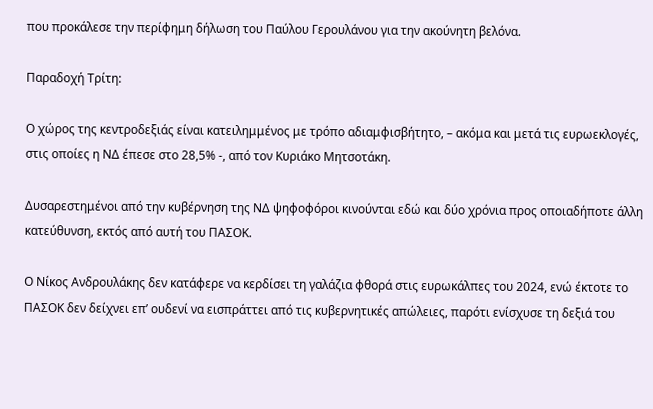που προκάλεσε την περίφημη δήλωση του Παύλου Γερουλάνου για την ακούνητη βελόνα.

Παραδοχή Τρίτη:

Ο χώρος της κεντροδεξιάς είναι κατειλημμένος με τρόπο αδιαμφισβήτητο, – ακόμα και μετά τις ευρωεκλογές, στις οποίες η ΝΔ έπεσε στο 28,5% -, από τον Κυριάκο Μητσοτάκη.

Δυσαρεστημένοι από την κυβέρνηση της ΝΔ ψηφοφόροι κινούνται εδώ και δύο χρόνια προς οποιαδήποτε άλλη κατεύθυνση, εκτός από αυτή του ΠΑΣΟΚ.

Ο Νίκος Ανδρουλάκης δεν κατάφερε να κερδίσει τη γαλάζια φθορά στις ευρωκάλπες του 2024, ενώ έκτοτε το ΠΑΣΟΚ δεν δείχνει επ’ ουδενί να εισπράττει από τις κυβερνητικές απώλειες, παρότι ενίσχυσε τη δεξιά του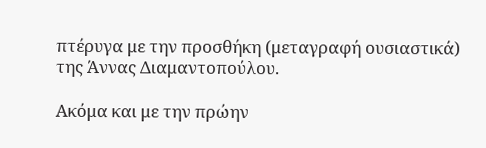πτέρυγα με την προσθήκη (μεταγραφή ουσιαστικά) της Άννας Διαμαντοπούλου.

Ακόμα και με την πρώην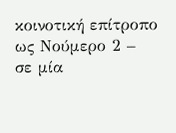κοινοτική επίτροπο ως Νούμερο 2 – σε μία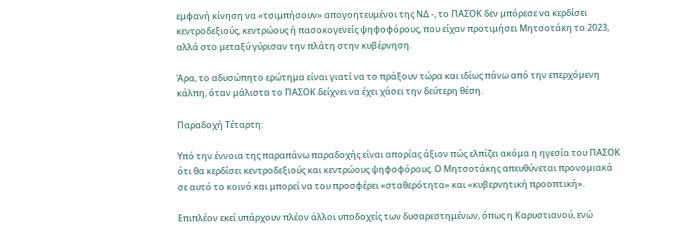εμφανή κίνηση να «τσιμπήσουν» απογοητευμένοι της ΝΔ -, το ΠΑΣΟΚ δεν μπόρεσε να κερδίσει κεντροδεξιούς, κεντρώους ή πασοκογενείς ψηφοφόρους, που είχαν προτιμήσει Μητσοτάκη το 2023, αλλά στο μεταξύ γύρισαν την πλάτη στην κυβέρνηση.

Άρα, το αδυσώπητο ερώτημα είναι γιατί να το πράξουν τώρα και ιδίως πάνω από την επερχόμενη κάλπη, όταν μάλιστα το ΠΑΣΟΚ δείχνει να έχει χάσει την δεύτερη θέση.

Παραδοχή Τέταρτη:

Υπό την έννοια της παραπάνω παραδοχής είναι απορίας άξιον πώς ελπίζει ακόμα η ηγεσία του ΠΑΣΟΚ ότι θα κερδίσει κεντροδεξιούς και κεντρώους ψηφοφόρους. Ο Μητσοτάκης απευθύνεται προνομιακά σε αυτό το κοινό και μπορεί να του προσφέρει «σταθερότητα» και «κυβερνητική προοπτική».

Επιπλέον εκεί υπάρχουν πλέον άλλοι υποδοχείς των δυσαρεστημένων, όπως η Καρυστιανού, ενώ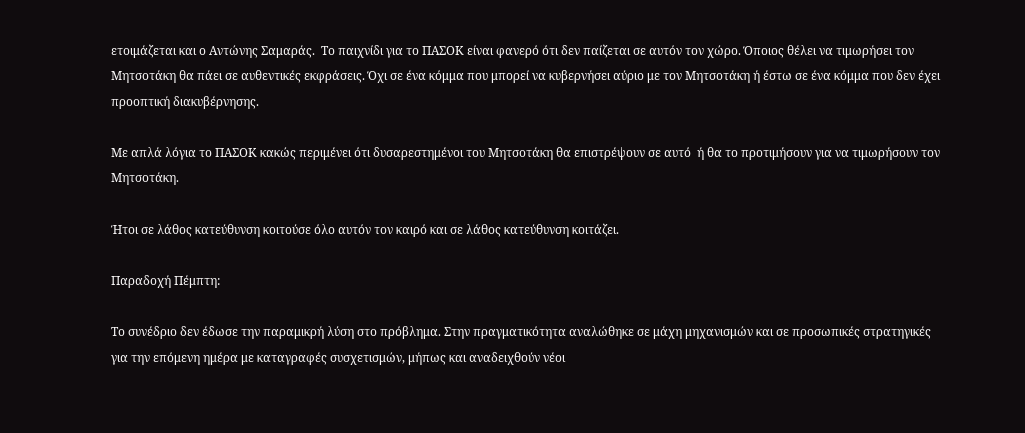ετοιμάζεται και ο Αντώνης Σαμαράς.  Το παιχνίδι για το ΠΑΣΟΚ είναι φανερό ότι δεν παίζεται σε αυτόν τον χώρο. Όποιος θέλει να τιμωρήσει τον Μητσοτάκη θα πάει σε αυθεντικές εκφράσεις. Όχι σε ένα κόμμα που μπορεί να κυβερνήσει αύριο με τον Μητσοτάκη ή έστω σε ένα κόμμα που δεν έχει προοπτική διακυβέρνησης.

Με απλά λόγια το ΠΑΣΟΚ κακώς περιμένει ότι δυσαρεστημένοι του Μητσοτάκη θα επιστρέψουν σε αυτό  ή θα το προτιμήσουν για να τιμωρήσουν τον Μητσοτάκη.

Ήτοι σε λάθος κατεύθυνση κοιτούσε όλο αυτόν τον καιρό και σε λάθος κατεύθυνση κοιτάζει.

Παραδοχή Πέμπτη:

Το συνέδριο δεν έδωσε την παραμικρή λύση στο πρόβλημα. Στην πραγματικότητα αναλώθηκε σε μάχη μηχανισμών και σε προσωπικές στρατηγικές για την επόμενη ημέρα με καταγραφές συσχετισμών, μήπως και αναδειχθούν νέοι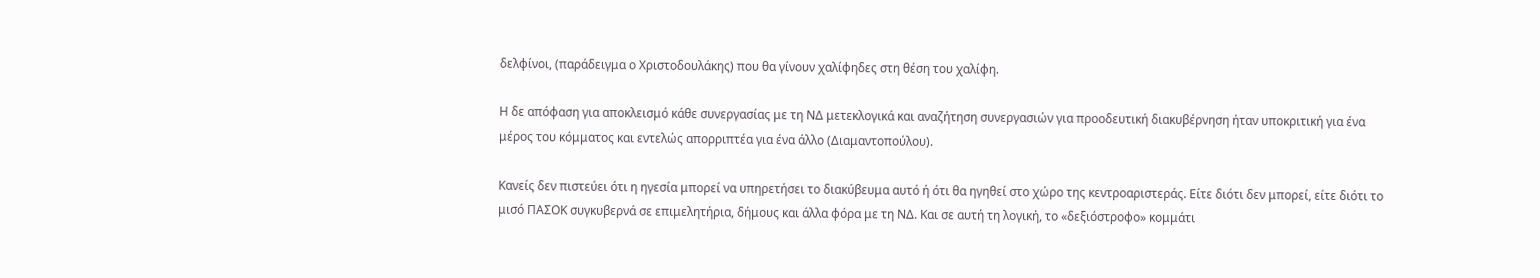δελφίνοι, (παράδειγμα ο Χριστοδουλάκης) που θα γίνουν χαλίφηδες στη θέση του χαλίφη.

Η δε απόφαση για αποκλεισμό κάθε συνεργασίας με τη ΝΔ μετεκλογικά και αναζήτηση συνεργασιών για προοδευτική διακυβέρνηση ήταν υποκριτική για ένα μέρος του κόμματος και εντελώς απορριπτέα για ένα άλλο (Διαμαντοπούλου).

Κανείς δεν πιστεύει ότι η ηγεσία μπορεί να υπηρετήσει το διακύβευμα αυτό ή ότι θα ηγηθεί στο χώρο της κεντροαριστεράς. Είτε διότι δεν μπορεί, είτε διότι το μισό ΠΑΣΟΚ συγκυβερνά σε επιμελητήρια, δήμους και άλλα φόρα με τη ΝΔ. Και σε αυτή τη λογική, το «δεξιόστροφο» κομμάτι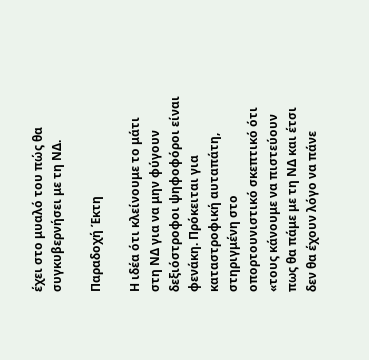έχει στο μυαλό του πώς θα συγκυβερνήσει με τη ΝΔ.

Παραδοχή Έκτη

Η ιδέα ότι κλείνουμε το μάτι στη ΝΔ για να μην φύγουν δεξιόστροφοι ψηφοφόροι είναι φενάκη. Πρόκειται για καταστροφική αυταπάτη, στηριγμένη στο οπορτουνιστικό σκεπτικό ότι «τους κάνουμε να πιστεύουν πως θα πάμε με τη ΝΔ και έτσι δεν θα έχουν λόγο να πάνε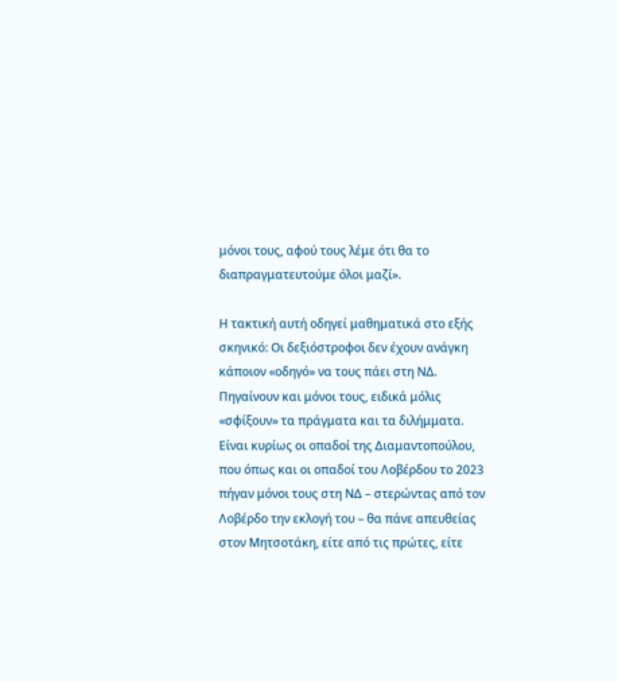μόνοι τους, αφού τους λέμε ότι θα το διαπραγματευτούμε όλοι μαζί».

Η τακτική αυτή οδηγεί μαθηματικά στο εξής σκηνικό: Οι δεξιόστροφοι δεν έχουν ανάγκη κάποιον «οδηγό» να τους πάει στη ΝΔ. Πηγαίνουν και μόνοι τους, ειδικά μόλις «σφίξουν» τα πράγματα και τα διλήμματα. Είναι κυρίως οι οπαδοί της Διαμαντοπούλου, που όπως και οι οπαδοί του Λοβέρδου το 2023 πήγαν μόνοι τους στη ΝΔ – στερώντας από τον Λοβέρδο την εκλογή του – θα πάνε απευθείας στον Μητσοτάκη, είτε από τις πρώτες, είτε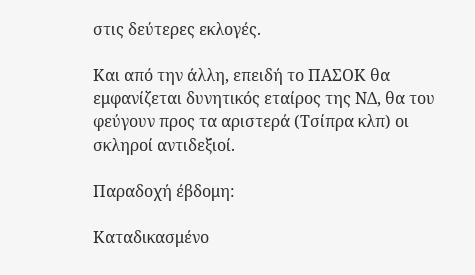στις δεύτερες εκλογές.

Και από την άλλη, επειδή το ΠΑΣΟΚ θα εμφανίζεται δυνητικός εταίρος της ΝΔ, θα του φεύγουν προς τα αριστερά (Τσίπρα κλπ) οι σκληροί αντιδεξιοί.

Παραδοχή έβδομη:

Καταδικασμένο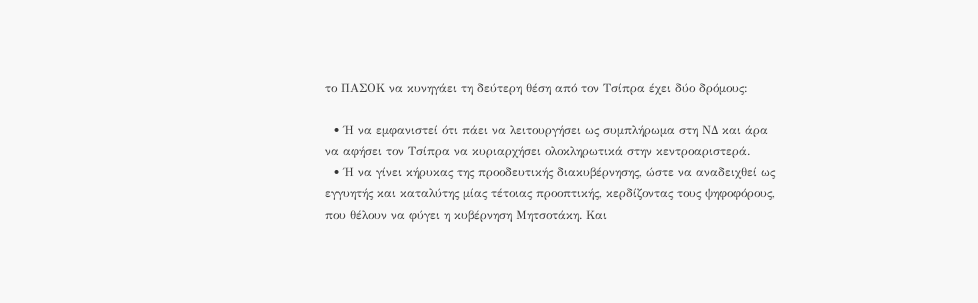το ΠΑΣΟΚ να κυνηγάει τη δεύτερη θέση από τον Τσίπρα έχει δύο δρόμους:

  • Ή να εμφανιστεί ότι πάει να λειτουργήσει ως συμπλήρωμα στη ΝΔ και άρα να αφήσει τον Τσίπρα να κυριαρχήσει ολοκληρωτικά στην κεντροαριστερά.
  • Ή να γίνει κήρυκας της προοδευτικής διακυβέρνησης, ώστε να αναδειχθεί ως εγγυητής και καταλύτης μίας τέτοιας προοπτικής, κερδίζοντας τους ψηφοφόρους, που θέλουν να φύγει η κυβέρνηση Μητσοτάκη. Και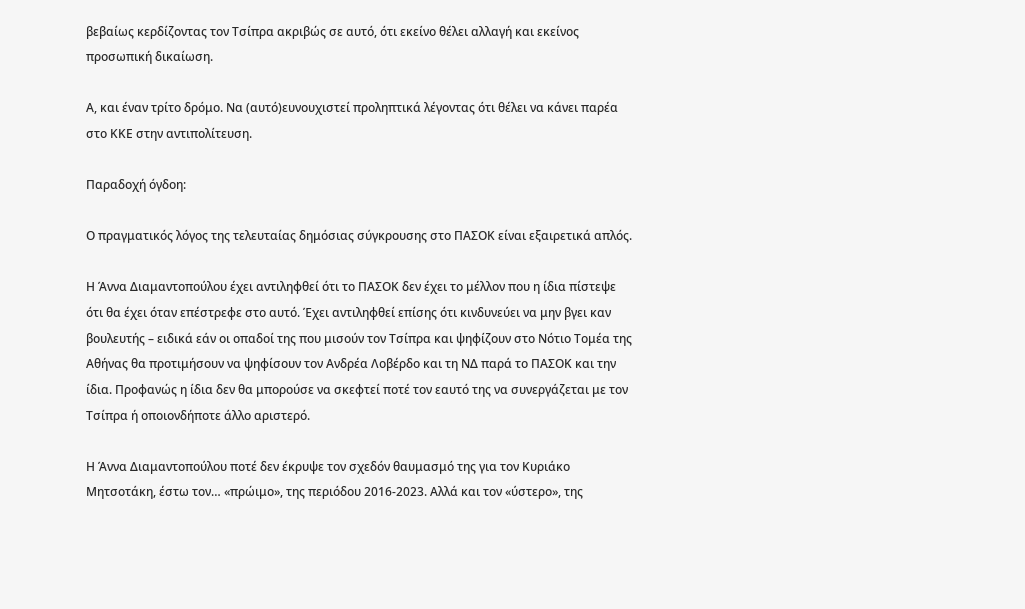βεβαίως κερδίζοντας τον Τσίπρα ακριβώς σε αυτό, ότι εκείνο θέλει αλλαγή και εκείνος προσωπική δικαίωση.

Α, και έναν τρίτο δρόμο. Να (αυτό)ευνουχιστεί προληπτικά λέγοντας ότι θέλει να κάνει παρέα στο ΚΚΕ στην αντιπολίτευση.

Παραδοχή όγδοη:

Ο πραγματικός λόγος της τελευταίας δημόσιας σύγκρουσης στο ΠΑΣΟΚ είναι εξαιρετικά απλός.

Η Άννα Διαμαντοπούλου έχει αντιληφθεί ότι το ΠΑΣΟΚ δεν έχει το μέλλον που η ίδια πίστεψε ότι θα έχει όταν επέστρεφε στο αυτό. Έχει αντιληφθεί επίσης ότι κινδυνεύει να μην βγει καν βουλευτής – ειδικά εάν οι οπαδοί της που μισούν τον Τσίπρα και ψηφίζουν στο Νότιο Τομέα της Αθήνας θα προτιμήσουν να ψηφίσουν τον Ανδρέα Λοβέρδο και τη ΝΔ παρά το ΠΑΣΟΚ και την ίδια. Προφανώς η ίδια δεν θα μπορούσε να σκεφτεί ποτέ τον εαυτό της να συνεργάζεται με τον Τσίπρα ή οποιονδήποτε άλλο αριστερό.

Η Άννα Διαμαντοπούλου ποτέ δεν έκρυψε τον σχεδόν θαυμασμό της για τον Κυριάκο Μητσοτάκη, έστω τον… «πρώιμο», της περιόδου 2016-2023. Αλλά και τον «ύστερο», της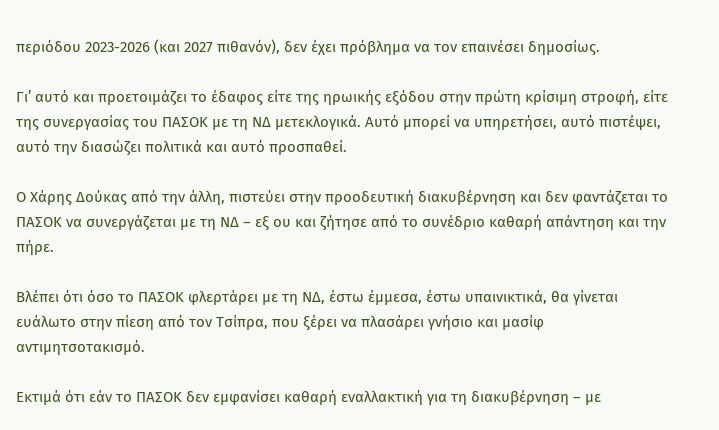περιόδου 2023-2026 (και 2027 πιθανόν), δεν έχει πρόβλημα να τον επαινέσει δημοσίως.

Γι’ αυτό και προετοιμάζει το έδαφος είτε της ηρωικής εξόδου στην πρώτη κρίσιμη στροφή, είτε της συνεργασίας του ΠΑΣΟΚ με τη ΝΔ μετεκλογικά. Αυτό μπορεί να υπηρετήσει, αυτό πιστέψει, αυτό την διασώζει πολιτικά και αυτό προσπαθεί.

Ο Χάρης Δούκας από την άλλη, πιστεύει στην προοδευτική διακυβέρνηση και δεν φαντάζεται το ΠΑΣΟΚ να συνεργάζεται με τη ΝΔ – εξ ου και ζήτησε από το συνέδριο καθαρή απάντηση και την πήρε.

Βλέπει ότι όσο το ΠΑΣΟΚ φλερτάρει με τη ΝΔ, έστω έμμεσα, έστω υπαινικτικά, θα γίνεται ευάλωτο στην πίεση από τον Τσίπρα, που ξέρει να πλασάρει γνήσιο και μασίφ αντιμητσοτακισμό.

Εκτιμά ότι εάν το ΠΑΣΟΚ δεν εμφανίσει καθαρή εναλλακτική για τη διακυβέρνηση – με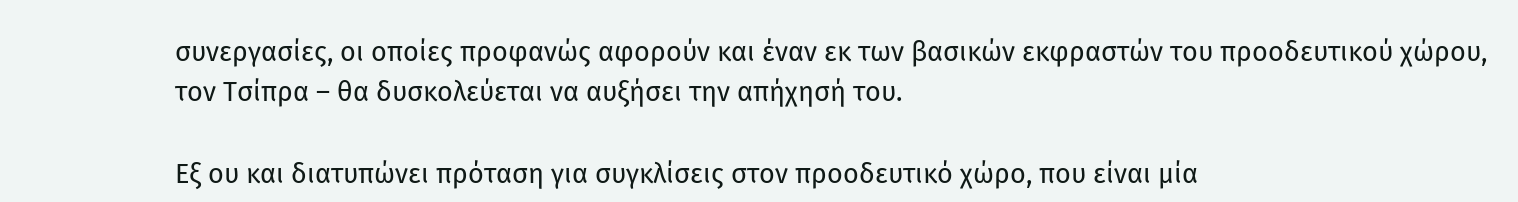συνεργασίες, οι οποίες προφανώς αφορούν και έναν εκ των βασικών εκφραστών του προοδευτικού χώρου, τον Τσίπρα – θα δυσκολεύεται να αυξήσει την απήχησή του.

Εξ ου και διατυπώνει πρόταση για συγκλίσεις στον προοδευτικό χώρο, που είναι μία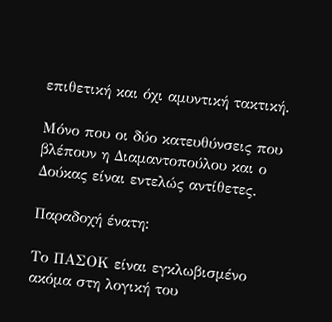επιθετική και όχι αμυντική τακτική.

Μόνο που οι δύο κατευθύνσεις που βλέπουν η Διαμαντοπούλου και ο Δούκας είναι εντελώς αντίθετες.

Παραδοχή ένατη:

Το ΠΑΣΟΚ είναι εγκλωβισμένο ακόμα στη λογική του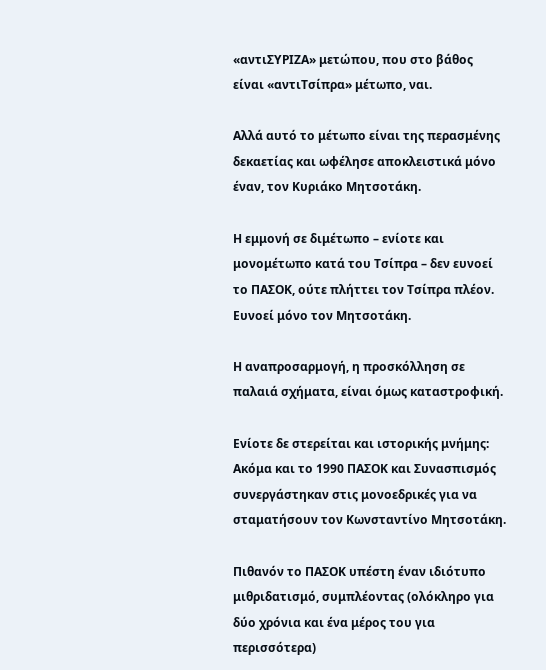«αντιΣΥΡΙΖΑ» μετώπου, που στο βάθος είναι «αντιΤσίπρα» μέτωπο, ναι.

Αλλά αυτό το μέτωπο είναι της περασμένης δεκαετίας και ωφέλησε αποκλειστικά μόνο έναν, τον Κυριάκο Μητσοτάκη.

Η εμμονή σε διμέτωπο – ενίοτε και μονομέτωπο κατά του Τσίπρα – δεν ευνοεί το ΠΑΣΟΚ, ούτε πλήττει τον Τσίπρα πλέον. Ευνοεί μόνο τον Μητσοτάκη.

Η αναπροσαρμογή, η προσκόλληση σε παλαιά σχήματα, είναι όμως καταστροφική.

Ενίοτε δε στερείται και ιστορικής μνήμης: Ακόμα και το 1990 ΠΑΣΟΚ και Συνασπισμός συνεργάστηκαν στις μονοεδρικές για να σταματήσουν τον Κωνσταντίνο Μητσοτάκη.

Πιθανόν το ΠΑΣΟΚ υπέστη έναν ιδιότυπο μιθριδατισμό, συμπλέοντας (ολόκληρο για δύο χρόνια και ένα μέρος του για περισσότερα)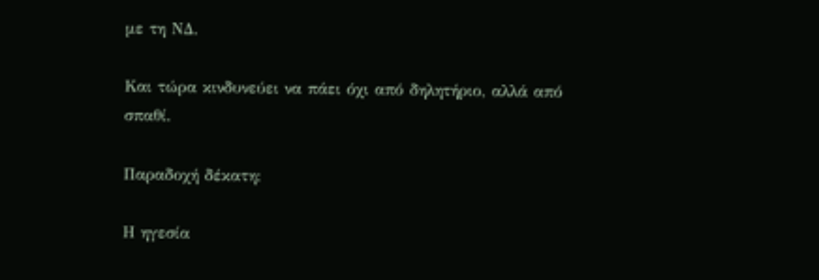με τη ΝΔ.

Και τώρα κινδυνεύει να πάει όχι από δηλητήριο, αλλά από σπαθί.

Παραδοχή δέκατη:

Η ηγεσία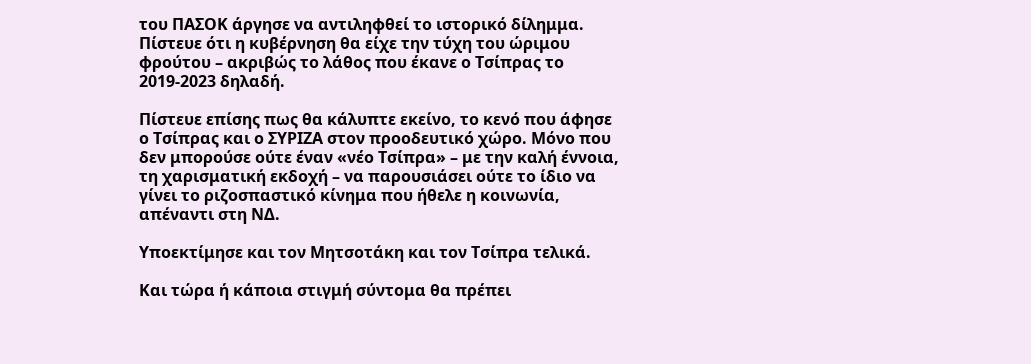του ΠΑΣΟΚ άργησε να αντιληφθεί το ιστορικό δίλημμα. Πίστευε ότι η κυβέρνηση θα είχε την τύχη του ώριμου φρούτου – ακριβώς το λάθος που έκανε ο Τσίπρας το 2019-2023 δηλαδή.

Πίστευε επίσης πως θα κάλυπτε εκείνο, το κενό που άφησε ο Τσίπρας και ο ΣΥΡΙΖΑ στον προοδευτικό χώρο. Μόνο που δεν μπορούσε ούτε έναν «νέο Τσίπρα» – με την καλή έννοια, τη χαρισματική εκδοχή – να παρουσιάσει ούτε το ίδιο να γίνει το ριζοσπαστικό κίνημα που ήθελε η κοινωνία, απέναντι στη ΝΔ.

Υποεκτίμησε και τον Μητσοτάκη και τον Τσίπρα τελικά.

Και τώρα ή κάποια στιγμή σύντομα θα πρέπει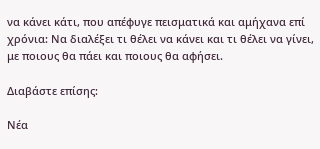να κάνει κάτι, που απέφυγε πεισματικά και αμήχανα επί χρόνια: Να διαλέξει τι θέλει να κάνει και τι θέλει να γίνει, με ποιους θα πάει και ποιους θα αφήσει.

Διαβάστε επίσης:

Νέα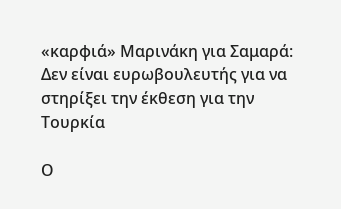«καρφιά» Μαρινάκη για Σαμαρά: Δεν είναι ευρωβουλευτής για να στηρίξει την έκθεση για την Τουρκία

Ο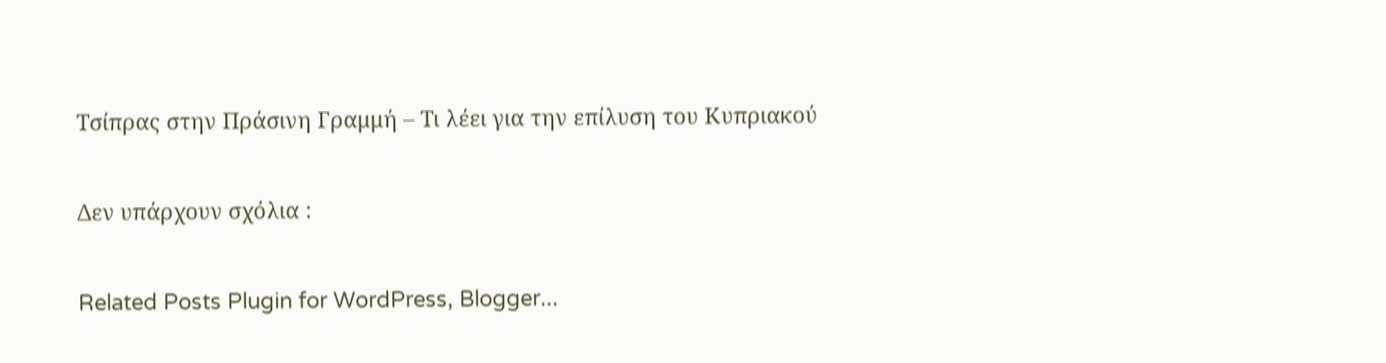Τσίπρας στην Πράσινη Γραμμή – Τι λέει για την επίλυση του Κυπριακού

Δεν υπάρχουν σχόλια :

Related Posts Plugin for WordPress, Blogger...